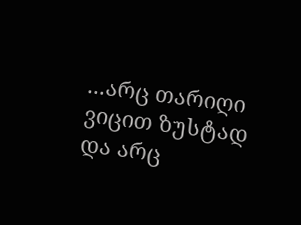...არც თარიღი ვიცით ზუსტად და არც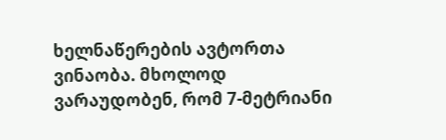ხელნაწერების ავტორთა ვინაობა. მხოლოდ ვარაუდობენ, რომ 7-მეტრიანი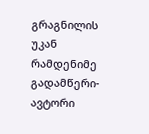გრაგნილის უკან რამდენიმე გადამწერი-ავტორი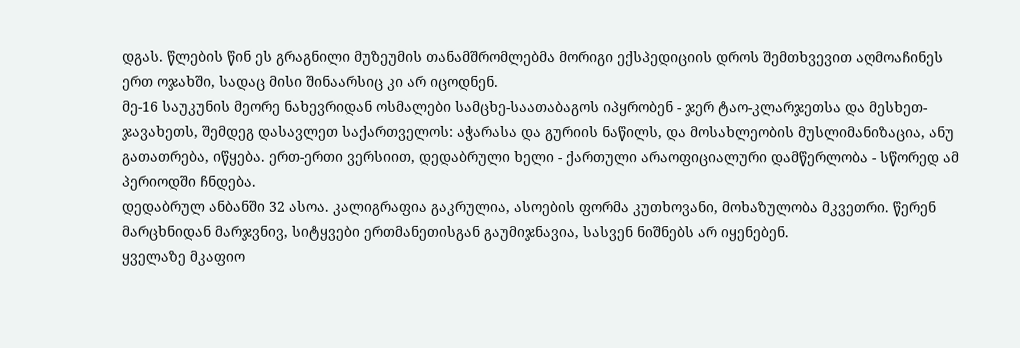დგას. წლების წინ ეს გრაგნილი მუზეუმის თანამშრომლებმა მორიგი ექსპედიციის დროს შემთხვევით აღმოაჩინეს ერთ ოჯახში, სადაც მისი შინაარსიც კი არ იცოდნენ.
მე-16 საუკუნის მეორე ნახევრიდან ოსმალები სამცხე-საათაბაგოს იპყრობენ - ჯერ ტაო-კლარჯეთსა და მესხეთ-ჯავახეთს, შემდეგ დასავლეთ საქართველოს: აჭარასა და გურიის ნაწილს, და მოსახლეობის მუსლიმანიზაცია, ანუ გათათრება, იწყება. ერთ-ერთი ვერსიით, დედაბრული ხელი - ქართული არაოფიციალური დამწერლობა - სწორედ ამ პერიოდში ჩნდება.
დედაბრულ ანბანში 32 ასოა. კალიგრაფია გაკრულია, ასოების ფორმა კუთხოვანი, მოხაზულობა მკვეთრი. წერენ მარცხნიდან მარჯვნივ, სიტყვები ერთმანეთისგან გაუმიჯნავია, სასვენ ნიშნებს არ იყენებენ.
ყველაზე მკაფიო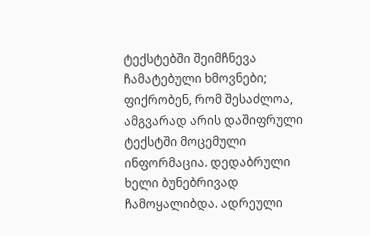ტექსტებში შეიმჩნევა ჩამატებული ხმოვნები; ფიქრობენ, რომ შესაძლოა, ამგვარად არის დაშიფრული ტექსტში მოცემული ინფორმაცია. დედაბრული ხელი ბუნებრივად ჩამოყალიბდა. ადრეული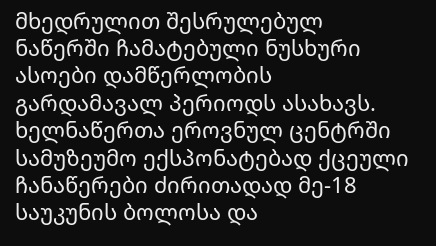მხედრულით შესრულებულ ნაწერში ჩამატებული ნუსხური ასოები დამწერლობის გარდამავალ პერიოდს ასახავს.
ხელნაწერთა ეროვნულ ცენტრში სამუზეუმო ექსპონატებად ქცეული ჩანაწერები ძირითადად მე-18 საუკუნის ბოლოსა და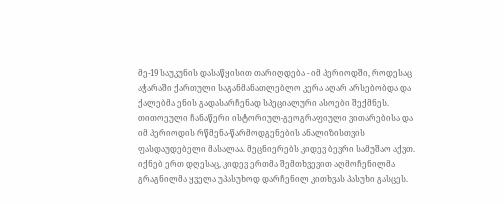მე-19 საუკუნის დასაწყისით თარიღდება - იმ პერიოდში, როდესაც აჭარაში ქართული საგანმანათლებლო კერა აღარ არსებობდა და ქალებმა ენის გადასარჩენად სპეციალური ასოები შექმნეს.
თითოეული ჩანაწერი ისტორიულ-გეოგრაფიული ვითარებისა და იმ პერიოდის რწმენა-წარმოდგენების ანალიზისთვის ფასდაუდებელი მასალაა. მეცნიერებს კიდევ ბევრი სამუშაო აქვთ. იქნებ ერთ დღესაც, კიდევ ერთმა შემთხვევით აღმოჩენილმა გრაგნილმა ყველა უპასუხოდ დარჩენილ კითხვას პასუხი გასცეს.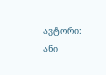ავტორი: ანი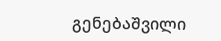გენებაშვილი